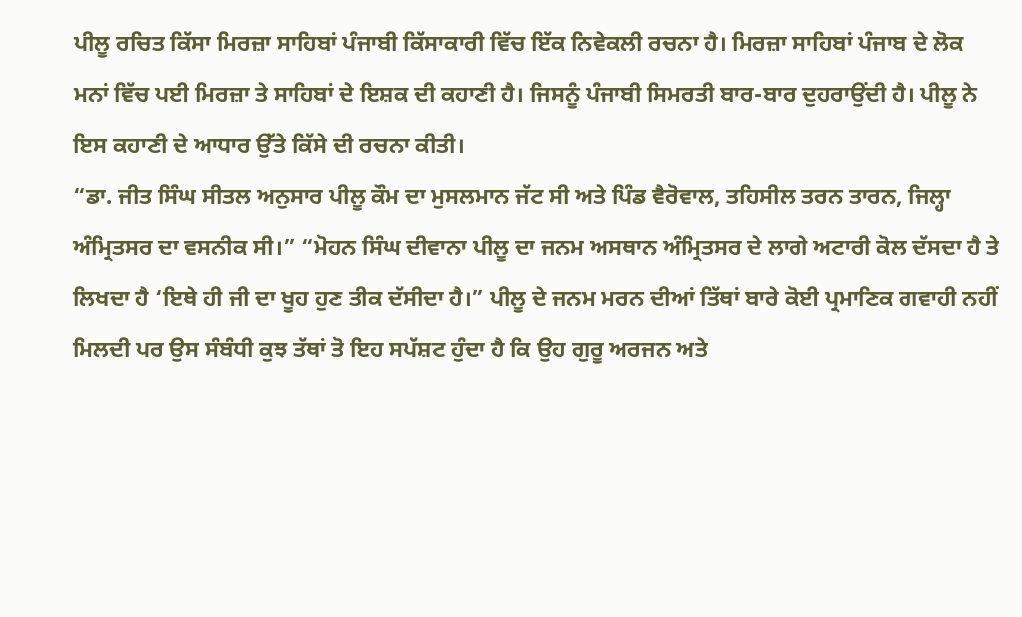ਪੀਲੂ ਰਚਿਤ ਕਿੱਸਾ ਮਿਰਜ਼ਾ ਸਾਹਿਬਾਂ ਪੰਜਾਬੀ ਕਿੱਸਾਕਾਰੀ ਵਿੱਚ ਇੱਕ ਨਿਵੇਕਲੀ ਰਚਨਾ ਹੈ। ਮਿਰਜ਼ਾ ਸਾਹਿਬਾਂ ਪੰਜਾਬ ਦੇ ਲੋਕ ਮਨਾਂ ਵਿੱਚ ਪਈ ਮਿਰਜ਼ਾ ਤੇ ਸਾਹਿਬਾਂ ਦੇ ਇਸ਼ਕ ਦੀ ਕਹਾਣੀ ਹੈ। ਜਿਸਨੂੰ ਪੰਜਾਬੀ ਸਿਮਰਤੀ ਬਾਰ-ਬਾਰ ਦੁਹਰਾਉਂਦੀ ਹੈ। ਪੀਲੂ ਨੇ ਇਸ ਕਹਾਣੀ ਦੇ ਆਧਾਰ ਉੱਤੇ ਕਿੱਸੇ ਦੀ ਰਚਨਾ ਕੀਤੀ।
“ਡਾ. ਜੀਤ ਸਿੰਘ ਸੀਤਲ ਅਨੁਸਾਰ ਪੀਲੂ ਕੌਮ ਦਾ ਮੁਸਲਮਾਨ ਜੱਟ ਸੀ ਅਤੇ ਪਿੰਡ ਵੈਰੋਵਾਲ, ਤਹਿਸੀਲ ਤਰਨ ਤਾਰਨ, ਜਿਲ੍ਹਾ ਅੰਮ੍ਰਿਤਸਰ ਦਾ ਵਸਨੀਕ ਸੀ।” “ਮੋਹਨ ਸਿੰਘ ਦੀਵਾਨਾ ਪੀਲੂ ਦਾ ਜਨਮ ਅਸਥਾਨ ਅੰਮ੍ਰਿਤਸਰ ਦੇ ਲਾਗੇ ਅਟਾਰੀ ਕੋਲ ਦੱਸਦਾ ਹੈ ਤੇ ਲਿਖਦਾ ਹੈ ‘ਇਥੇ ਹੀ ਜੀ ਦਾ ਖੂਹ ਹੁਣ ਤੀਕ ਦੱਸੀਦਾ ਹੈ।” ਪੀਲੂ ਦੇ ਜਨਮ ਮਰਨ ਦੀਆਂ ਤਿੱਥਾਂ ਬਾਰੇ ਕੋਈ ਪ੍ਰਮਾਣਿਕ ਗਵਾਹੀ ਨਹੀਂ ਮਿਲਦੀ ਪਰ ਉਸ ਸੰਬੰਧੀ ਕੁਝ ਤੱਥਾਂ ਤੋ ਇਹ ਸਪੱਸ਼ਟ ਹੁੰਦਾ ਹੈ ਕਿ ਉਹ ਗੁਰੂ ਅਰਜਨ ਅਤੇ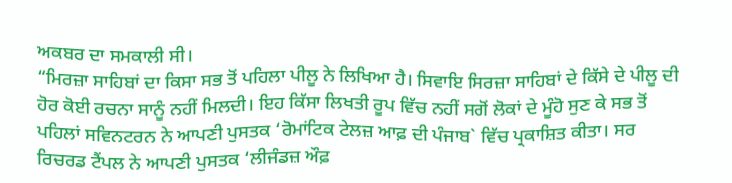ਅਕਬਰ ਦਾ ਸਮਕਾਲੀ ਸੀ।
“ਮਿਰਜ਼ਾ ਸਾਹਿਬਾਂ ਦਾ ਕਿਸਾ ਸਭ ਤੋਂ ਪਹਿਲਾ ਪੀਲੂ ਨੇ ਲਿਖਿਆ ਹੈ। ਸਿਵਾਇ ਸਿਰਜ਼ਾ ਸਾਹਿਬਾਂ ਦੇ ਕਿੱਸੇ ਦੇ ਪੀਲੂ ਦੀ ਹੋਰ ਕੋਈ ਰਚਨਾ ਸਾਨੂੰ ਨਹੀਂ ਮਿਲਦੀ। ਇਹ ਕਿੱਸਾ ਲਿਖਤੀ ਰੂਪ ਵਿੱਚ ਨਹੀਂ ਸਗੋਂ ਲੋਕਾਂ ਦੇ ਮੂੰਹੋ ਸੁਣ ਕੇ ਸਭ ਤੋਂ ਪਹਿਲਾਂ ਸਵਿਨਟਰਨ ਨੇ ਆਪਣੀ ਪੁਸਤਕ ‘ਰੋਮਾਂਟਿਕ ਟੇਲਜ਼ ਆਫ਼ ਦੀ ਪੰਜਾਬ` ਵਿੱਚ ਪ੍ਰਕਾਸ਼ਿਤ ਕੀਤਾ। ਸਰ ਰਿਚਰਡ ਟੈਂਪਲ ਨੇ ਆਪਣੀ ਪੁਸਤਕ ‘ਲੀਜੰਡਜ਼ ਔਫ਼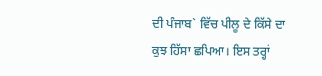ਦੀ ਪੰਜਾਬ` ਵਿੱਚ ਪੀਲੂ ਦੇ ਕਿੱਸੇ ਦਾ ਕੁਝ ਹਿੱਸਾ ਛਪਿਆ। ਇਸ ਤਰ੍ਹਾਂ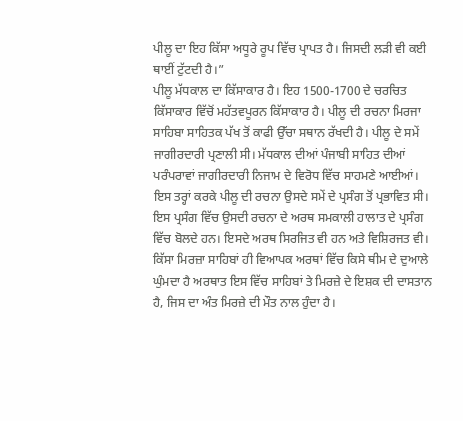ਪੀਲੂ ਦਾ ਇਹ ਕਿੱਸਾ ਅਧੂਰੇ ਰੂਪ ਵਿੱਚ ਪ੍ਰਾਪਤ ਹੈ। ਜਿਸਦੀ ਲੜੀ ਵੀ ਕਈ ਥਾਈਂ ਟੁੱਟਦੀ ਹੈ।”
ਪੀਲੂ ਮੱਧਕਾਲ ਦਾ ਕਿੱਸਾਕਾਰ ਹੈ। ਇਹ 1500-1700 ਦੇ ਚਰਚਿਤ ਕਿੱਸਾਕਾਰ ਵਿੱਚੋਂ ਮਹੱਤਵਪੂਰਨ ਕਿੱਸਾਕਾਰ ਹੈ। ਪੀਲੂ ਦੀ ਰਚਨਾ ਮਿਰਜਾ ਸਾਹਿਬਾ ਸਾਹਿਤਕ ਪੱਖ ਤੋਂ ਕਾਫੀ ਉੱਚਾ ਸਥਾਨ ਰੱਖਦੀ ਹੈ। ਪੀਲੂ ਦੇ ਸਮੇਂ ਜਾਗੀਰਦਾਰੀ ਪ੍ਰਣਾਲੀ ਸੀ। ਮੱਧਕਾਲ ਦੀਆਂ ਪੰਜਾਬੀ ਸਾਹਿਤ ਦੀਆਂ ਪਰੰਪਰਾਵਾਂ ਜਾਗੀਰਦਾਰੀ ਨਿਜਾਮ ਦੇ ਵਿਰੋਧ ਵਿੱਚ ਸਾਹਮਣੇ ਆਈਆਂ। ਇਸ ਤਰ੍ਹਾਂ ਕਰਕੇ ਪੀਲੂ ਦੀ ਰਚਨਾ ਉਸਦੇ ਸਮੇਂ ਦੇ ਪ੍ਰਸੰਗ ਤੋਂ ਪ੍ਰਭਾਵਿਤ ਸੀ। ਇਸ ਪ੍ਰਸੰਗ ਵਿੱਚ ਉਸਦੀ ਰਚਨਾ ਦੇ ਅਰਥ ਸਮਕਾਲੀ ਹਾਲਾਤ ਦੇ ਪ੍ਰਸੰਗ ਵਿੱਚ ਬੋਲਦੇ ਹਨ। ਇਸਦੇ ਅਰਥ ਸਿਰਜਿਤ ਵੀ ਹਨ ਅਤੇ ਵਿਸ਼ਿਰਜਤ ਵੀ।
ਕਿੱਸਾ ਮਿਰਜ਼ਾ ਸਾਹਿਬਾਂ ਹੀ ਵਿਆਪਕ ਅਰਥਾਂ ਵਿੱਚ ਕਿਸੇ ਥੀਮ ਦੇ ਦੁਆਲੇ ਘੁੰਮਦਾ ਹੈ ਅਰਥਾਤ ਇਸ ਵਿੱਚ ਸਾਹਿਬਾਂ ਤੇ ਮਿਰਜ਼ੇ ਦੇ ਇਸ਼ਕ ਦੀ ਦਾਸਤਾਨ ਹੈ, ਜਿਸ ਦਾ ਅੰਤ ਮਿਰਜ਼ੇ ਦੀ ਮੌਤ ਨਾਲ ਹੁੰਦਾ ਹੈ।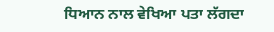ਧਿਆਨ ਨਾਲ ਵੇਖਿਆ ਪਤਾ ਲੱਗਦਾ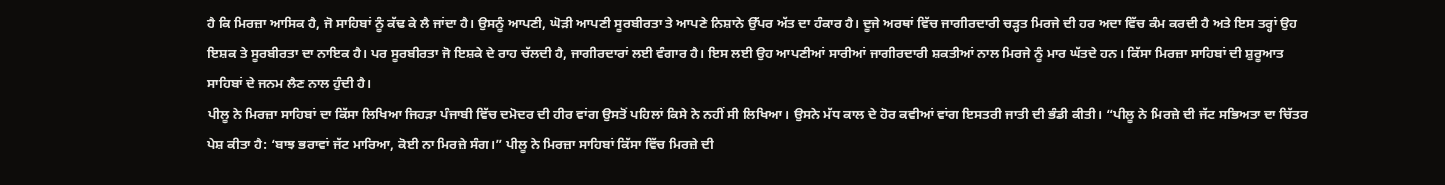ਹੈ ਕਿ ਮਿਰਜ਼ਾ ਆਸਿਕ ਹੈ, ਜੋ ਸਾਹਿਬਾਂ ਨੂੰ ਕੱਢ ਕੇ ਲੈ ਜਾਂਦਾ ਹੈ। ਉਸਨੂੰ ਆਪਣੀ, ਘੋੜੀ ਆਪਣੀ ਸੂਰਬੀਰਤਾ ਤੇ ਆਪਣੇ ਨਿਸ਼ਾਨੇ ਉੱਪਰ ਅੱਤ ਦਾ ਹੰਕਾਰ ਹੈ। ਦੂਜੇ ਅਰਥਾਂ ਵਿੱਚ ਜਾਗੀਰਦਾਰੀ ਚੜ੍ਹਤ ਮਿਰਜੇ ਦੀ ਹਰ ਅਦਾ ਵਿੱਚ ਕੰਮ ਕਰਦੀ ਹੈ ਅਤੇ ਇਸ ਤਰ੍ਹਾਂ ਉਹ ਇਸ਼ਕ ਤੇ ਸੂਰਬੀਰਤਾ ਦਾ ਨਾਇਕ ਹੈ। ਪਰ ਸੂਰਬੀਰਤਾ ਜੋ ਇਸ਼ਕੇ ਦੇ ਰਾਹ ਚੱਲਦੀ ਹੈ, ਜਾਗੀਰਦਾਰਾਂ ਲਈ ਵੰਗਾਰ ਹੈ। ਇਸ ਲਈ ਉਹ ਆਪਣੀਆਂ ਸਾਰੀਆਂ ਜਾਗੀਰਦਾਰੀ ਸ਼ਕਤੀਆਂ ਨਾਲ ਮਿਰਜੇ ਨੂੰ ਮਾਰ ਘੱਤਦੇ ਹਨ। ਕਿੱਸਾ ਮਿਰਜ਼ਾ ਸਾਹਿਬਾਂ ਦੀ ਸ਼ੁਰੂਆਤ ਸਾਹਿਬਾਂ ਦੇ ਜਨਮ ਲੈਣ ਨਾਲ ਹੁੰਦੀ ਹੈ।
ਪੀਲੂ ਨੇ ਮਿਰਜ਼ਾ ਸਾਹਿਬਾਂ ਦਾ ਕਿੱਸਾ ਲਿਖਿਆ ਜਿਹੜਾ ਪੰਜਾਬੀ ਵਿੱਚ ਦਮੋਦਰ ਦੀ ਹੀਰ ਵਾਂਗ ਉਸਤੋਂ ਪਹਿਲਾਂ ਕਿਸੇ ਨੇ ਨਹੀਂ ਸੀ ਲਿਖਿਆ। ਉਸਨੇ ਮੱਧ ਕਾਲ ਦੇ ਹੋਰ ਕਵੀਆਂ ਵਾਂਗ ਇਸਤਰੀ ਜਾਤੀ ਦੀ ਭੰਡੀ ਕੀਤੀ। “ਪੀਲੂ ਨੇ ਮਿਰਜ਼ੇ ਦੀ ਜੱਟ ਸਭਿਅਤਾ ਦਾ ਚਿੱਤਰ ਪੇਸ਼ ਕੀਤਾ ਹੈ: ‘ਬਾਝ ਭਰਾਵਾਂ ਜੱਟ ਮਾਰਿਆ, ਕੋਈ ਨਾ ਮਿਰਜ਼ੇ ਸੰਗ।” ਪੀਲੂ ਨੇ ਮਿਰਜ਼ਾ ਸਾਹਿਬਾਂ ਕਿੱਸਾ ਵਿੱਚ ਮਿਰਜ਼ੇ ਦੀ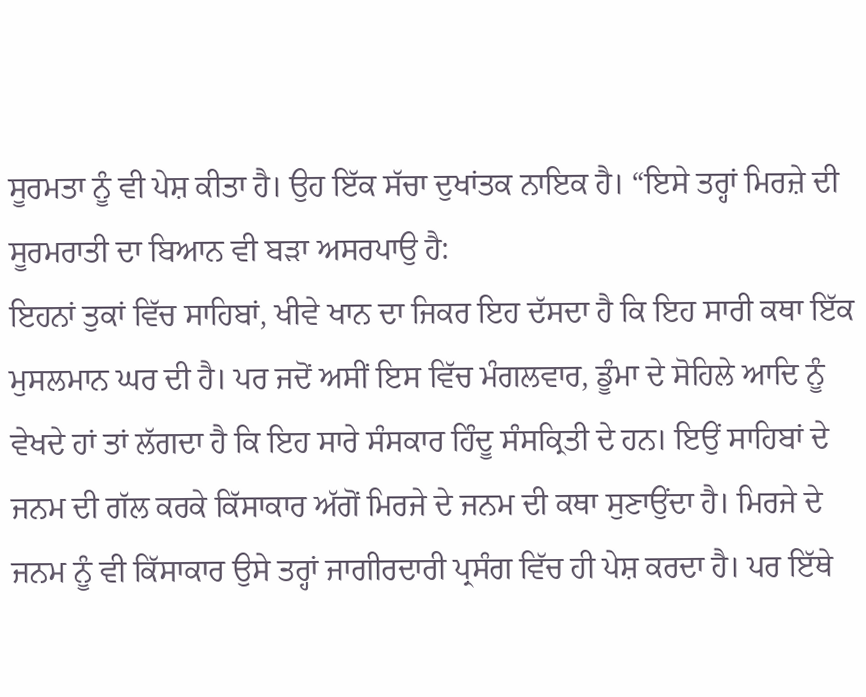ਸੂਰਮਤਾ ਨੂੰ ਵੀ ਪੇਸ਼ ਕੀਤਾ ਹੈ। ਉਹ ਇੱਕ ਸੱਚਾ ਦੁਖਾਂਤਕ ਨਾਇਕ ਹੈ। “ਇਸੇ ਤਰ੍ਹਾਂ ਮਿਰਜ਼ੇ ਦੀ ਸੂਰਮਰਾਤੀ ਦਾ ਬਿਆਨ ਵੀ ਬੜਾ ਅਸਰਪਾਉ ਹੈ:
ਇਹਨਾਂ ਤੁਕਾਂ ਵਿੱਚ ਸਾਹਿਬਾਂ, ਖੀਵੇ ਖਾਨ ਦਾ ਜਿਕਰ ਇਹ ਦੱਸਦਾ ਹੈ ਕਿ ਇਹ ਸਾਰੀ ਕਥਾ ਇੱਕ ਮੁਸਲਮਾਨ ਘਰ ਦੀ ਹੈ। ਪਰ ਜਦੋਂ ਅਸੀਂ ਇਸ ਵਿੱਚ ਮੰਗਲਵਾਰ, ਡੂੰਮਾ ਦੇ ਸੋਹਿਲੇ ਆਦਿ ਨੂੰ ਵੇਖਦੇ ਹਾਂ ਤਾਂ ਲੱਗਦਾ ਹੈ ਕਿ ਇਹ ਸਾਰੇ ਸੰਸਕਾਰ ਹਿੰਦੂ ਸੰਸਕ੍ਰਿਤੀ ਦੇ ਹਨ। ਇਉਂ ਸਾਹਿਬਾਂ ਦੇ ਜਨਮ ਦੀ ਗੱਲ ਕਰਕੇ ਕਿੱਸਾਕਾਰ ਅੱਗੋਂ ਮਿਰਜੇ ਦੇ ਜਨਮ ਦੀ ਕਥਾ ਸੁਣਾਉਂਦਾ ਹੈ। ਮਿਰਜੇ ਦੇ ਜਨਮ ਨੂੰ ਵੀ ਕਿੱਸਾਕਾਰ ਉਸੇ ਤਰ੍ਹਾਂ ਜਾਗੀਰਦਾਰੀ ਪ੍ਰਸੰਗ ਵਿੱਚ ਹੀ ਪੇਸ਼ ਕਰਦਾ ਹੈ। ਪਰ ਇੱਥੇ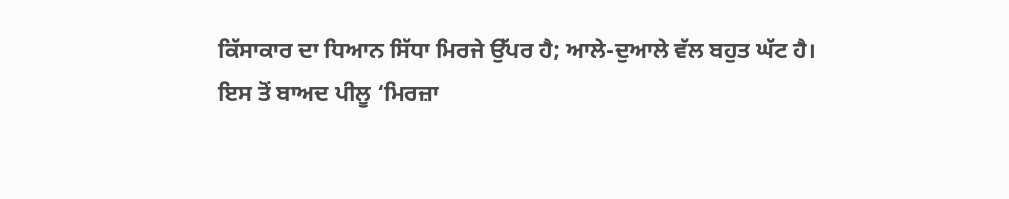ਕਿੱਸਾਕਾਰ ਦਾ ਧਿਆਨ ਸਿੱਧਾ ਮਿਰਜੇ ਉੱਪਰ ਹੈ; ਆਲੇ-ਦੁਆਲੇ ਵੱਲ ਬਹੁਤ ਘੱਟ ਹੈ।
ਇਸ ਤੋਂ ਬਾਅਦ ਪੀਲੂ ‘ਮਿਰਜ਼ਾ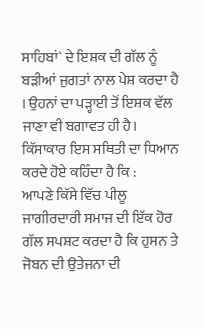ਸਾਹਿਬਾਂ` ਦੇ ਇਸ਼ਕ ਦੀ ਗੱਲ ਨੂੰ ਬੜੀਆਂ ਜੁਗਤਾਂ ਨਾਲ ਪੇਸ਼ ਕਰਦਾ ਹੈ । ਉਹਨਾਂ ਦਾ ਪੜ੍ਹਾਈ ਤੋਂ ਇਸ਼ਕ ਵੱਲ ਜਾਣਾ ਵੀ ਬਗਾਵਤ ਹੀ ਹੈ। ਕਿੱਸਾਕਾਰ ਇਸ ਸਥਿਤੀ ਦਾ ਧਿਆਨ ਕਰਦੇ ਹੋਏ ਕਹਿੰਦਾ ਹੈ ਕਿ :
ਆਪਣੇ ਕਿੱਸੇ ਵਿੱਚ ਪੀਲੂ ਜਾਗੀਰਦਾਰੀ ਸਮਾਜ ਦੀ ਇੱਕ ਹੋਰ ਗੱਲ ਸਪਸ਼ਟ ਕਰਦਾ ਹੈ ਕਿ ਹੁਸਨ ਤੇ ਜੋਬਨ ਦੀ ਉਤੇਜਨਾ ਦੀ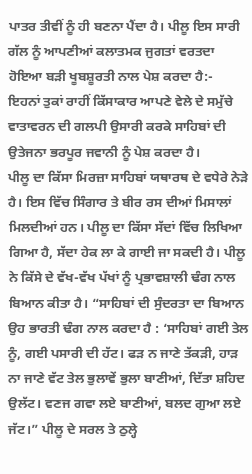ਪਾਤਰ ਤੀਵੀਂ ਨੂੰ ਹੀ ਬਣਨਾ ਪੈਂਦਾ ਹੈ। ਪੀਲੂ ਇਸ ਸਾਰੀ ਗੱਲ ਨੂੰ ਆਪਣੀਆਂ ਕਲਾਤਮਕ ਜੁਗਤਾਂ ਵਰਤਦਾ ਹੋਇਆ ਬੜੀ ਖੂਬਸ਼ੂਰਤੀ ਨਾਲ ਪੇਸ਼ ਕਰਦਾ ਹੈ:-
ਇਹਨਾਂ ਤੁਕਾਂ ਰਾਹੀਂ ਕਿੱਸਾਕਾਰ ਆਪਣੇ ਵੇਲੇ ਦੇ ਸਮੁੱਚੇ ਵਾਤਾਵਰਨ ਦੀ ਗਲਪੀ ਉਸਾਰੀ ਕਰਕੇ ਸਾਹਿਬਾਂ ਦੀ ਉਤੇਜਨਾ ਭਰਪੂਰ ਜਵਾਨੀ ਨੂੰ ਪੇਸ਼ ਕਰਦਾ ਹੈ।
ਪੀਲੂ ਦਾ ਕਿੱਸਾ ਮਿਰਜ਼ਾ ਸਾਹਿਬਾਂ ਯਥਾਰਥ ਦੇ ਵਧੇਰੇ ਨੇੜੇ ਹੈ। ਇਸ ਵਿੱਚ ਸਿੰਗਾਰ ਤੇ ਬੀਰ ਰਸ ਦੀਆਂ ਮਿਸਾਲਾਂ ਮਿਲਦੀਆਂ ਹਨ। ਪੀਲੂ ਦਾ ਕਿੱਸਾ ਸੱਦਾਂ ਵਿੱਚ ਲਿਖਿਆ ਗਿਆ ਹੈ, ਸੱਦਾ ਹੇਕ ਲਾ ਕੇ ਗਾਈ ਜਾ ਸਕਦੀ ਹੈ। ਪੀਲੂ ਨੇ ਕਿੱਸੇ ਦੇ ਵੱਖ-ਵੱਖ ਪੱਖਾਂ ਨੂੰ ਪ੍ਰਭਾਵਸ਼ਾਲੀ ਢੰਗ ਨਾਲ ਬਿਆਨ ਕੀਤਾ ਹੈ। “ਸਾਹਿਬਾਂ ਦੀ ਸੁੰਦਰਤਾ ਦਾ ਬਿਆਨ ਉਹ ਭਾਰਤੀ ਢੰਗ ਨਾਲ ਕਰਦਾ ਹੈ : ‘ਸਾਹਿਬਾਂ ਗਈ ਤੇਲ ਨੂੰ, ਗਈ ਪਸਾਰੀ ਦੀ ਹੱਟ। ਫੜ ਨ ਜਾਣੇ ਤੱਕੜੀ, ਹਾੜ ਨਾ ਜਾਣੇ ਵੱਟ ਤੇਲ ਭੁਲਾਵੇਂ ਭੁਲਾ ਬਾਣੀਆਂ, ਦਿੱਤਾ ਸ਼ਹਿਦ ਉਲੱਟ। ਵਣਜ ਗਵਾ ਲਏ ਬਾਣੀਆਂ, ਬਲਦ ਗੁਆ ਲਏ ਜੱਟ।” ਪੀਲੂ ਦੇ ਸਰਲ ਤੇ ਠੁਲ੍ਹੇ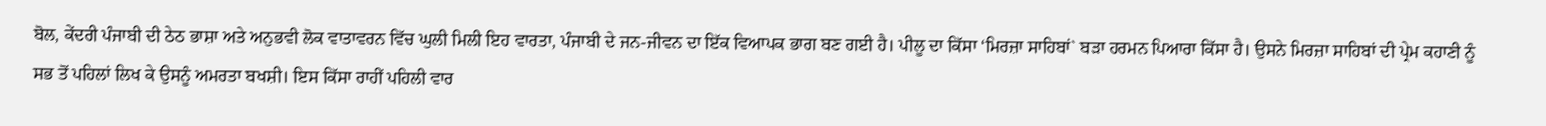ਬੋਲ, ਕੇਂਦਰੀ ਪੰਜਾਬੀ ਦੀ ਠੇਠ ਭਾਸ਼ਾ ਅਤੇ ਅਨੁਭਵੀ ਲੋਕ ਵਾਤਾਵਰਨ ਵਿੱਚ ਘੁਲੀ ਮਿਲੀ ਇਹ ਵਾਰਤਾ, ਪੰਜਾਬੀ ਦੇ ਜਨ-ਜੀਵਨ ਦਾ ਇੱਕ ਵਿਆਪਕ ਭਾਗ ਬਣ ਗਈ ਹੈ। ਪੀਲੂ ਦਾ ਕਿੱਸਾ ‘ਮਿਰਜ਼ਾ ਸਾਹਿਬਾਂ` ਬੜਾ ਹਰਮਨ ਪਿਆਰਾ ਕਿੱਸਾ ਹੈ। ਉਸਨੇ ਮਿਰਜ਼ਾ ਸਾਹਿਬਾਂ ਦੀ ਪ੍ਰੇਮ ਕਹਾਣੀ ਨੂੰ ਸਭ ਤੋਂ ਪਹਿਲਾਂ ਲਿਖ ਕੇ ਉਸਨੂੰ ਅਮਰਤਾ ਬਖਸ਼ੀ। ਇਸ ਕਿੱਸਾ ਰਾਹੀਂ ਪਹਿਲੀ ਵਾਰ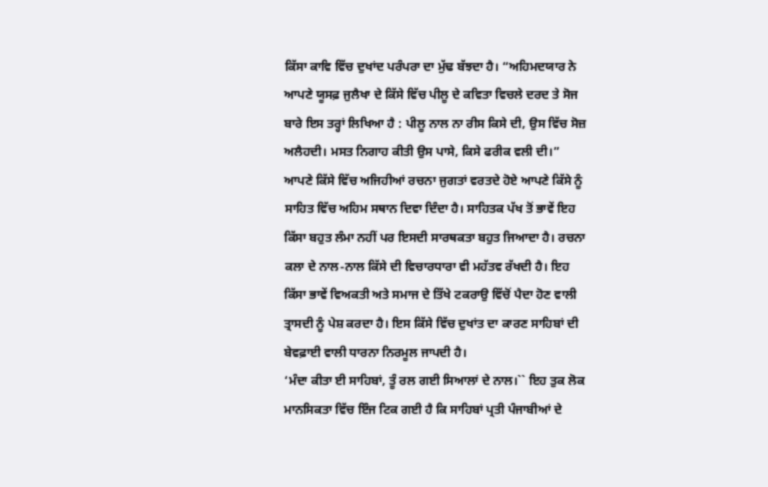ਕਿੱਸਾ ਕਾਵਿ ਵਿੱਚ ਦੁਖਾਂਦ ਪਰੰਪਰਾ ਦਾ ਮੁੱਢ ਬੱਝਦਾ ਹੈ। “ਅਹਿਮਦਯਾਰ ਨੇ ਆਪਣੇ ਯੂਸਫ਼ ਜੁਲੈਖਾ ਦੇ ਕਿੱਸੇ ਵਿੱਚ ਪੀਲੂ ਦੇ ਕਵਿਤਾ ਵਿਚਲੇ ਦਰਦ ਤੇ ਸੋਜ ਬਾਰੇ ਇਸ ਤਰ੍ਹਾਂ ਲਿਖਿਆ ਹੈ : ਪੀਲੂ ਨਾਲ ਨਾ ਰੀਸ ਕਿਸੇ ਦੀ, ਉਸ ਵਿੱਚ ਸੋਜ਼ ਅਲੈਹਦੀ। ਮਸਤ ਨਿਗਾਹ ਕੀਤੀ ਉਸ ਪਾਸੇ, ਕਿਸੇ ਫਰੀਕ ਵਲੀ ਦੀ।”
ਆਪਣੇ ਕਿੱਸੇ ਵਿੱਚ ਅਜਿਹੀਆਂ ਰਚਨਾ ਜੁਗਤਾਂ ਵਰਤਦੇ ਹੋਏ ਆਪਣੇ ਕਿੱਸੇ ਨੂੰ ਸਾਹਿਤ ਵਿੱਚ ਅਹਿਮ ਸਥਾਨ ਦਿਵਾ ਦਿੰਦਾ ਹੈ। ਸਾਹਿਤਕ ਪੱਖ ਤੋਂ ਭਾਵੇਂ ਇਹ ਕਿੱਸਾ ਬਹੁਤ ਲੰਮਾ ਨਹੀਂ ਪਰ ਇਸਦੀ ਸਾਰਥਕਤਾ ਬਹੁਤ ਜਿਆਦਾ ਹੈ। ਰਚਨਾ ਕਲਾ ਦੇ ਨਾਲ-ਨਾਲ ਕਿੱਸੇ ਦੀ ਵਿਚਾਰਧਾਰਾ ਵੀ ਮਹੱਤਵ ਰੱਖਦੀ ਹੈ। ਇਹ ਕਿੱਸਾ ਭਾਵੇਂ ਵਿਅਕਤੀ ਅਤੇ ਸਮਾਜ ਦੇ ਤਿੱਖੇ ਟਕਰਾਉ ਵਿੱਚੋਂ ਪੈਦਾ ਹੋਣ ਵਾਲੀ ਤ੍ਰਾਸਦੀ ਨੂੰ ਪੇਸ਼ ਕਰਦਾ ਹੈ। ਇਸ ਕਿੱਸੇ ਵਿੱਚ ਦੁਖਾਂਤ ਦਾ ਕਾਰਣ ਸਾਹਿਬਾਂ ਦੀ ਬੇਵਫ਼ਾਈ ਵਾਲੀ ਧਾਰਨਾ ਨਿਰਮੂਲ ਜਾਪਦੀ ਹੈ।
‘ਮੰਦਾ ਕੀਤਾ ਈ ਸਾਹਿਬਾਂ, ਤੂੰ ਰਲ ਗਈ ਸਿਆਲਾਂ ਦੇ ਨਾਲ।`` ਇਹ ਤੁਕ ਲੋਕ ਮਾਨਸਿਕਤਾ ਵਿੱਚ ਇੰਜ ਟਿਕ ਗਈ ਹੈ ਕਿ ਸਾਹਿਬਾਂ ਪ੍ਰਤੀ ਪੰਜਾਬੀਆਂ ਦੇ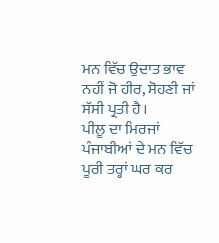ਮਨ ਵਿੱਚ ਉਦਾਤ ਭਾਵ ਨਹੀਂ ਜੋ ਹੀਰ, ਸੋਹਣੀ ਜਾਂ ਸੱਸੀ ਪ੍ਰਤੀ ਹੈ।
ਪੀਲੂ ਦਾ ਮਿਰਜਾਂ ਪੰਜਾਬੀਆਂ ਦੇ ਮਨ ਵਿੱਚ ਪੂਰੀ ਤਰ੍ਹਾਂ ਘਰ ਕਰ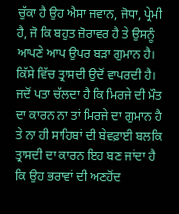ਚੁੱਕਾ ਹੈ ਉਹ ਐਸਾ ਜਵਾਨ, ਜੋਧਾ, ਪ੍ਰੇਮੀ ਹੈ, ਜੋ ਕਿ ਬਹੁਤ ਜ਼ੋਰਾਵਰ ਹੈ ਤੇ ਉਸਨੂੰ ਆਪਣੇ ਆਪ ਉਪਰ ਬੜਾ ਗੁਮਾਨ ਹੈ। ਕਿੱਸੇ ਵਿੱਚ ਤ੍ਰਾਸਦੀ ਉਦੋਂ ਵਾਪਰਦੀ ਹੈ। ਜਦੋਂ ਪਤਾ ਚੱਲਦਾ ਹੈ ਕਿ ਮਿਰਜੇ ਦੀ ਮੌਤ ਦਾ ਕਾਰਨ ਨਾ ਤਾਂ ਮਿਰਜੇ ਦਾ ਗੁਮਾਨ ਹੈ ਤੇ ਨਾ ਹੀ ਸਾਹਿਬਾਂ ਦੀ ਬੇਵਫ਼ਾਈ ਬਲਕਿ ਤ੍ਰਾਸਦੀ ਦਾ ਕਾਰਨ ਇਹ ਬਣ ਜਾਂਦਾ ਹੈ ਕਿ ਉਹ ਭਰਾਵਾਂ ਦੀ ਅਣਹੋਂਦ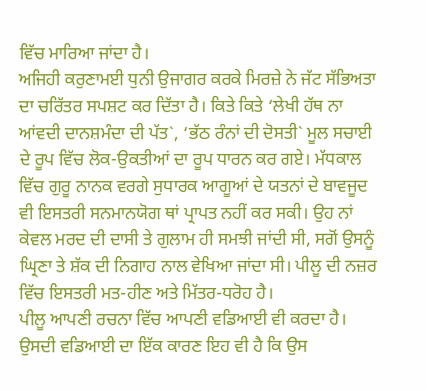ਵਿੱਚ ਮਾਰਿਆ ਜਾਂਦਾ ਹੈ।
ਅਜਿਹੀ ਕਰੁਣਾਮਈ ਧੁਨੀ ਉਜਾਗਰ ਕਰਕੇ ਮਿਰਜ਼ੇ ਨੇ ਜੱਟ ਸੱਭਿਅਤਾ ਦਾ ਚਰਿੱਤਰ ਸਪਸ਼ਟ ਕਰ ਦਿੱਤਾ ਹੈ। ਕਿਤੇ ਕਿਤੇ ‘ਲੇਖੀ ਹੱਥ ਨਾ ਆਂਵਦੀ ਦਾਨਸ਼ਮੰਦਾ ਦੀ ਪੱਤ`, ‘ਭੱਠ ਰੰਨਾਂ ਦੀ ਦੋਸਤੀ` ਮੂਲ ਸਚਾਈ ਦੇ ਰੂਪ ਵਿੱਚ ਲੋਕ-ਉਕਤੀਆਂ ਦਾ ਰੂਪ ਧਾਰਨ ਕਰ ਗਏ। ਮੱਧਕਾਲ ਵਿੱਚ ਗੁਰੂ ਨਾਨਕ ਵਰਗੇ ਸੁਧਾਰਕ ਆਗੂਆਂ ਦੇ ਯਤਨਾਂ ਦੇ ਬਾਵਜੂਦ ਵੀ ਇਸਤਰੀ ਸਨਮਾਨਯੋਗ ਥਾਂ ਪ੍ਰਾਪਤ ਨਹੀਂ ਕਰ ਸਕੀ। ਉਹ ਨਾਂ ਕੇਵਲ ਮਰਦ ਦੀ ਦਾਸੀ ਤੇ ਗੁਲਾਮ ਹੀ ਸਮਝੀ ਜਾਂਦੀ ਸੀ, ਸਗੋਂ ਉਸਨੂੰ ਘ੍ਰਿਣਾ ਤੇ ਸ਼ੱਕ ਦੀ ਨਿਗਾਹ ਨਾਲ ਵੇਖਿਆ ਜਾਂਦਾ ਸੀ। ਪੀਲੂ ਦੀ ਨਜ਼ਰ ਵਿੱਚ ਇਸਤਰੀ ਮਤ-ਹੀਣ ਅਤੇ ਮਿੱਤਰ-ਧਰੋਹ ਹੈ।
ਪੀਲੂ ਆਪਣੀ ਰਚਨਾ ਵਿੱਚ ਆਪਣੀ ਵਡਿਆਈ ਵੀ ਕਰਦਾ ਹੈ। ਉਸਦੀ ਵਡਿਆਈ ਦਾ ਇੱਕ ਕਾਰਣ ਇਹ ਵੀ ਹੈ ਕਿ ਉਸ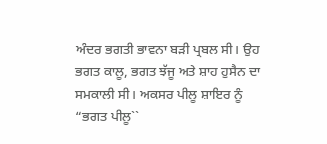ਅੰਦਰ ਭਗਤੀ ਭਾਵਨਾ ਬੜੀ ਪ੍ਰਬਲ ਸੀ। ਉਹ ਭਗਤ ਕਾਲੂ, ਭਗਤ ਝੱਜੂ ਅਤੇ ਸ਼ਾਹ ਹੁਸੈਨ ਦਾ ਸਮਕਾਲੀ ਸੀ। ਅਕਸਰ ਪੀਲੂ ਸ਼ਾਇਰ ਨੂੰ “ਭਗਤ ਪੀਲੂ``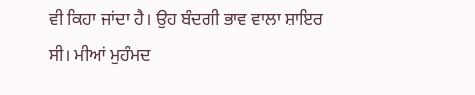ਵੀ ਕਿਹਾ ਜਾਂਦਾ ਹੈ। ਉਹ ਬੰਦਗੀ ਭਾਵ ਵਾਲਾ ਸ਼ਾਇਰ ਸੀ। ਮੀਆਂ ਮੁਹੰਮਦ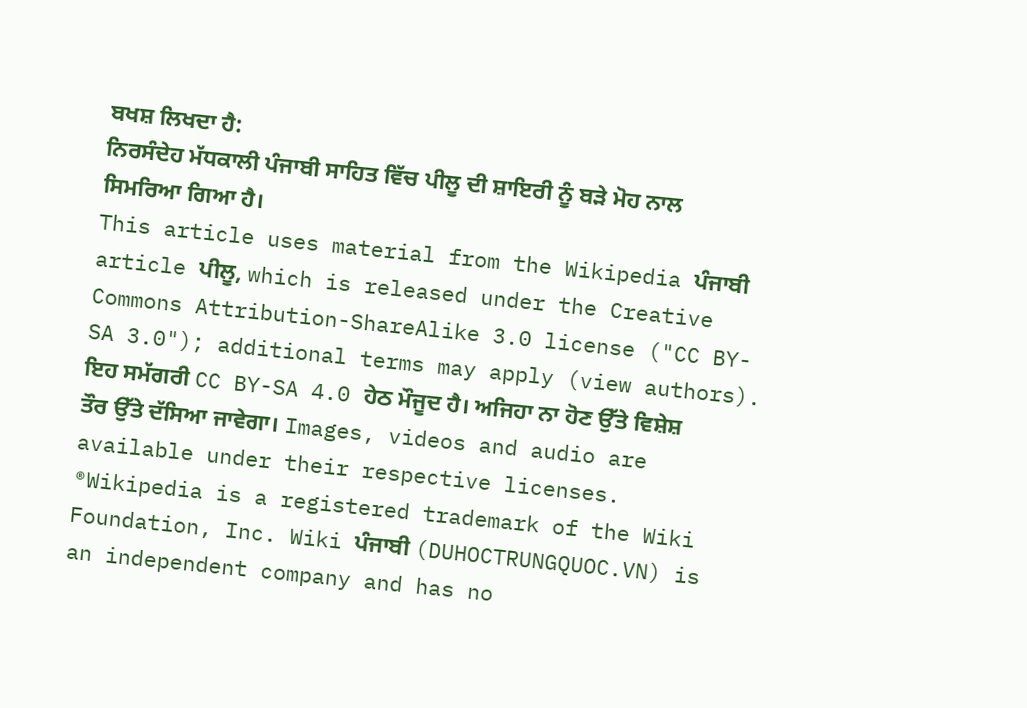ਬਖਸ਼ ਲਿਖਦਾ ਹੈ:
ਨਿਰਸੰਦੇਹ ਮੱਧਕਾਲੀ ਪੰਜਾਬੀ ਸਾਹਿਤ ਵਿੱਚ ਪੀਲੂ ਦੀ ਸ਼ਾਇਰੀ ਨੂੰ ਬੜੇ ਮੋਹ ਨਾਲ ਸਿਮਰਿਆ ਗਿਆ ਹੈ।
This article uses material from the Wikipedia ਪੰਜਾਬੀ article ਪੀਲੂ, which is released under the Creative Commons Attribution-ShareAlike 3.0 license ("CC BY-SA 3.0"); additional terms may apply (view authors). ਇਹ ਸਮੱਗਰੀ CC BY-SA 4.0 ਹੇਠ ਮੌਜੂਦ ਹੈ। ਅਜਿਹਾ ਨਾ ਹੋਣ ਉੱਤੇ ਵਿਸ਼ੇਸ਼ ਤੌਰ ਉੱਤੇ ਦੱਸਿਆ ਜਾਵੇਗਾ। Images, videos and audio are available under their respective licenses.
®Wikipedia is a registered trademark of the Wiki Foundation, Inc. Wiki ਪੰਜਾਬੀ (DUHOCTRUNGQUOC.VN) is an independent company and has no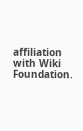affiliation with Wiki Foundation.